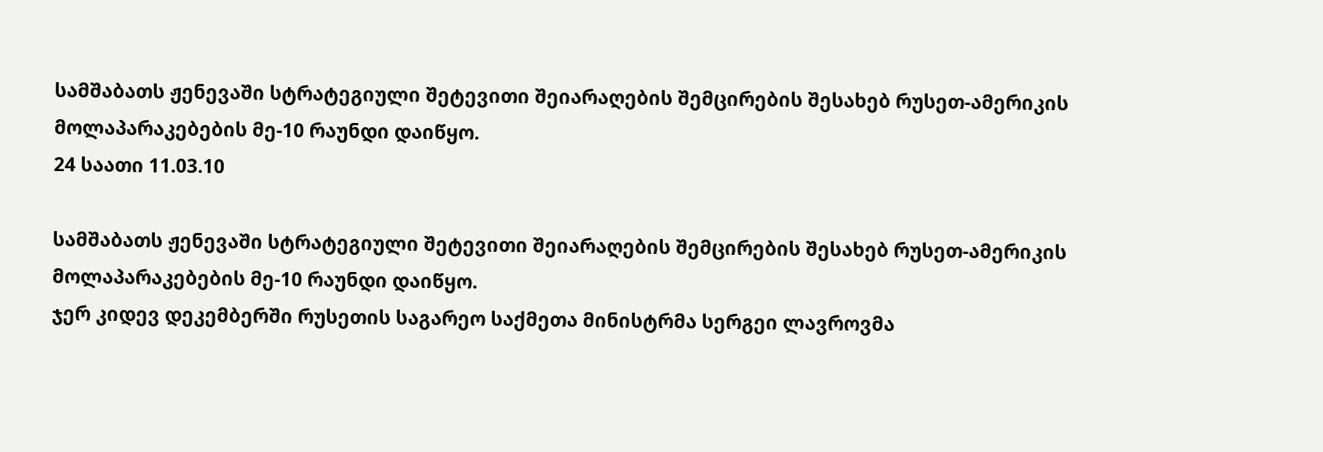სამშაბათს ჟენევაში სტრატეგიული შეტევითი შეიარაღების შემცირების შესახებ რუსეთ-ამერიკის მოლაპარაკებების მე-10 რაუნდი დაიწყო.
24 საათი 11.03.10

სამშაბათს ჟენევაში სტრატეგიული შეტევითი შეიარაღების შემცირების შესახებ რუსეთ-ამერიკის მოლაპარაკებების მე-10 რაუნდი დაიწყო.
ჯერ კიდევ დეკემბერში რუსეთის საგარეო საქმეთა მინისტრმა სერგეი ლავროვმა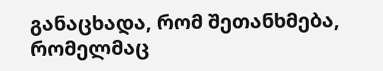განაცხადა, რომ შეთანხმება, რომელმაც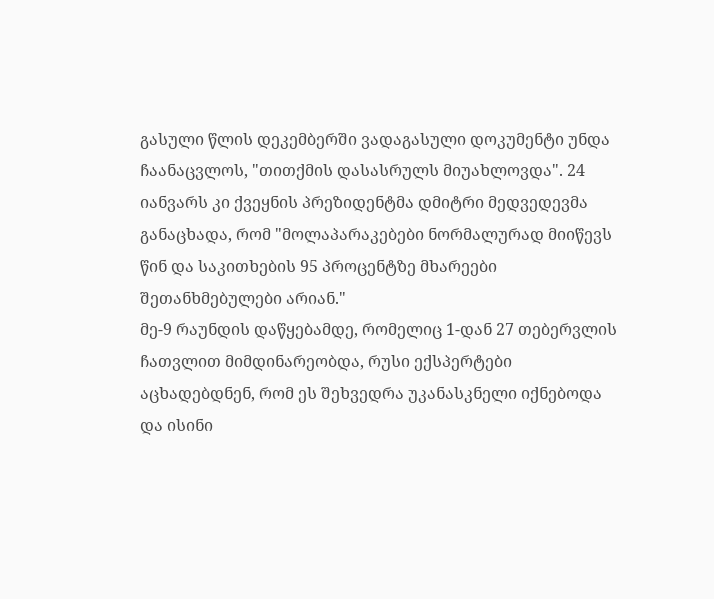გასული წლის დეკემბერში ვადაგასული დოკუმენტი უნდა ჩაანაცვლოს, "თითქმის დასასრულს მიუახლოვდა". 24 იანვარს კი ქვეყნის პრეზიდენტმა დმიტრი მედვედევმა განაცხადა, რომ "მოლაპარაკებები ნორმალურად მიიწევს წინ და საკითხების 95 პროცენტზე მხარეები შეთანხმებულები არიან."
მე-9 რაუნდის დაწყებამდე, რომელიც 1-დან 27 თებერვლის ჩათვლით მიმდინარეობდა, რუსი ექსპერტები აცხადებდნენ, რომ ეს შეხვედრა უკანასკნელი იქნებოდა და ისინი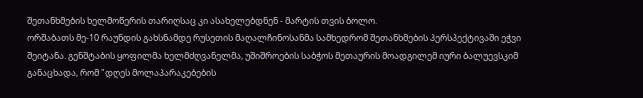შეთანხმების ხელმოწერის თარიღსაც კი ასახელებდნენ - მარტის თვის ბოლო.
ორშაბათს მე-10 რაუნდის გახსნამდე რუსეთის მაღალჩინოსანმა სამხედრომ შეთანხმების პერსპექტივაში ეჭვი შეიტანა. გენშტაბის ყოფილმა ხელმძღვანელმა, უშიშროების საბჭოს მეთაურის მოადგილემ იური ბალუევსკიმ განაცხადა, რომ "დღეს მოლაპარაკებების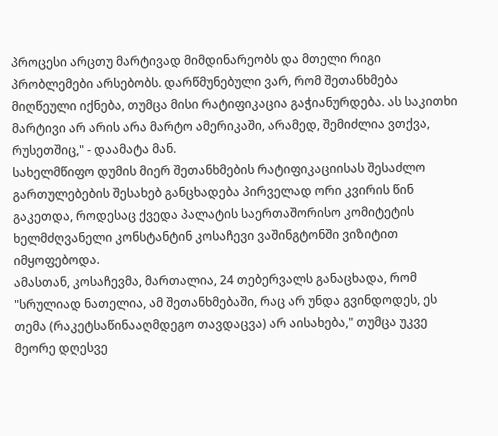პროცესი არცთუ მარტივად მიმდინარეობს და მთელი რიგი პრობლემები არსებობს. დარწმუნებული ვარ, რომ შეთანხმება მიღწეული იქნება, თუმცა მისი რატიფიკაცია გაჭიანურდება. ას საკითხი მარტივი არ არის არა მარტო ამერიკაში, არამედ, შემიძლია ვთქვა, რუსეთშიც," - დაამატა მან.
სახელმწიფო დუმის მიერ შეთანხმების რატიფიკაციისას შესაძლო გართულებების შესახებ განცხადება პირველად ორი კვირის წინ გაკეთდა, როდესაც ქვედა პალატის საერთაშორისო კომიტეტის ხელმძღვანელი კონსტანტინ კოსაჩევი ვაშინგტონში ვიზიტით იმყოფებოდა.
ამასთან, კოსაჩევმა, მართალია, 24 თებერვალს განაცხადა, რომ "სრულიად ნათელია, ამ შეთანხმებაში, რაც არ უნდა გვინდოდეს, ეს თემა (რაკეტსაწინააღმდეგო თავდაცვა) არ აისახება," თუმცა უკვე მეორე დღესვე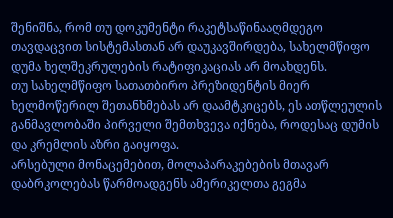შენიშნა, რომ თუ დოკუმენტი რაკეტსაწინააღმდეგო თავდაცვით სისტემასთან არ დაუკავშირდება, სახელმწიფო დუმა ხელშეკრულების რატიფიკაციას არ მოახდენს.
თუ სახელმწიფო სათათბირო პრეზიდენტის მიერ ხელმოწერილ შეთანხმებას არ დაამტკიცებს, ეს ათწლეულის განმავლობაში პირველი შემთხვევა იქნება, როდესაც დუმის და კრემლის აზრი გაიყოფა.
არსებული მონაცემებით, მოლაპარაკებების მთავარ დაბრკოლებას წარმოადგენს ამერიკელთა გეგმა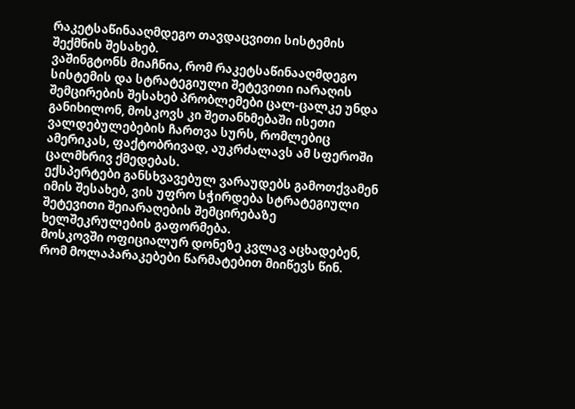რაკეტსაწინააღმდეგო თავდაცვითი სისტემის შექმნის შესახებ.
ვაშინგტონს მიაჩნია, რომ რაკეტსაწინააღმდეგო სისტემის და სტრატეგიული შეტევითი იარაღის შემცირების შესახებ პრობლემები ცალ-ცალკე უნდა განიხილონ, მოსკოვს კი შეთანხმებაში ისეთი ვალდებულებების ჩართვა სურს, რომლებიც ამერიკას, ფაქტობრივად, აუკრძალავს ამ სფეროში ცალმხრივ ქმედებას.
ექსპერტები განსხვავებულ ვარაუდებს გამოთქვამენ იმის შესახებ, ვის უფრო სჭირდება სტრატეგიული შეტევითი შეიარაღების შემცირებაზე ხელშეკრულების გაფორმება.
მოსკოვში ოფიციალურ დონეზე კვლავ აცხადებენ, რომ მოლაპარაკებები წარმატებით მიიწევს წინ.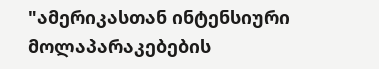"ამერიკასთან ინტენსიური მოლაპარაკებების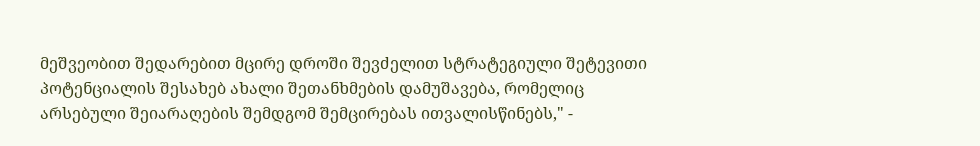მეშვეობით შედარებით მცირე დროში შევძელით სტრატეგიული შეტევითი პოტენციალის შესახებ ახალი შეთანხმების დამუშავება, რომელიც არსებული შეიარაღების შემდგომ შემცირებას ითვალისწინებს," -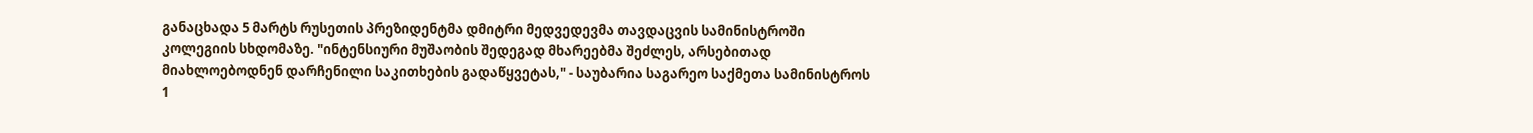განაცხადა 5 მარტს რუსეთის პრეზიდენტმა დმიტრი მედვედევმა თავდაცვის სამინისტროში კოლეგიის სხდომაზე. "ინტენსიური მუშაობის შედეგად მხარეებმა შეძლეს, არსებითად მიახლოებოდნენ დარჩენილი საკითხების გადაწყვეტას," - საუბარია საგარეო საქმეთა სამინისტროს 1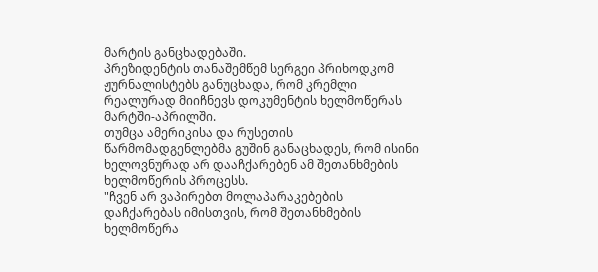მარტის განცხადებაში.
პრეზიდენტის თანაშემწემ სერგეი პრიხოდკომ ჟურნალისტებს განუცხადა, რომ კრემლი რეალურად მიიჩნევს დოკუმენტის ხელმოწერას მარტში-აპრილში.
თუმცა ამერიკისა და რუსეთის წარმომადგენლებმა გუშინ განაცხადეს, რომ ისინი ხელოვნურად არ დააჩქარებენ ამ შეთანხმების ხელმოწერის პროცესს.
"ჩვენ არ ვაპირებთ მოლაპარაკებების დაჩქარებას იმისთვის, რომ შეთანხმების ხელმოწერა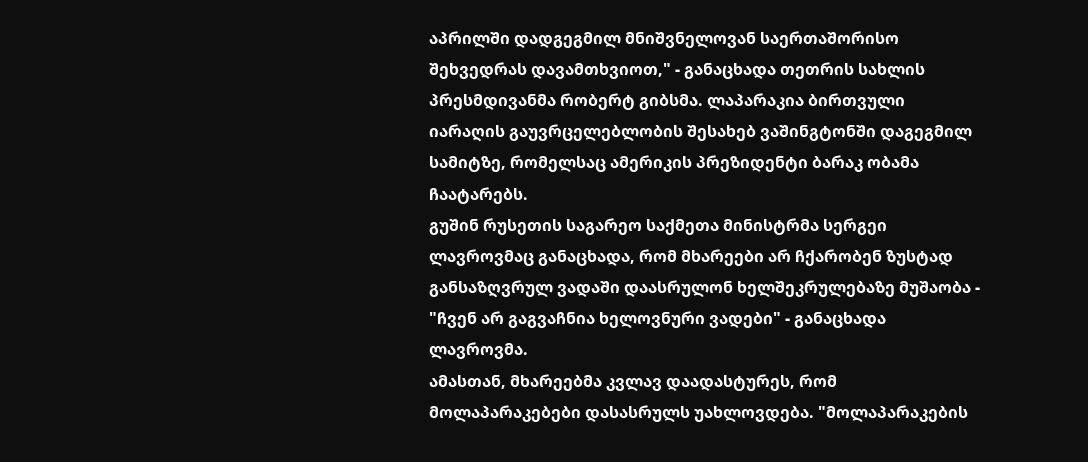აპრილში დადგეგმილ მნიშვნელოვან საერთაშორისო შეხვედრას დავამთხვიოთ," - განაცხადა თეთრის სახლის პრესმდივანმა რობერტ გიბსმა. ლაპარაკია ბირთვული იარაღის გაუვრცელებლობის შესახებ ვაშინგტონში დაგეგმილ სამიტზე, რომელსაც ამერიკის პრეზიდენტი ბარაკ ობამა ჩაატარებს.
გუშინ რუსეთის საგარეო საქმეთა მინისტრმა სერგეი ლავროვმაც განაცხადა, რომ მხარეები არ ჩქარობენ ზუსტად განსაზღვრულ ვადაში დაასრულონ ხელშეკრულებაზე მუშაობა - "ჩვენ არ გაგვაჩნია ხელოვნური ვადები" - განაცხადა ლავროვმა.
ამასთან, მხარეებმა კვლავ დაადასტურეს, რომ მოლაპარაკებები დასასრულს უახლოვდება. "მოლაპარაკების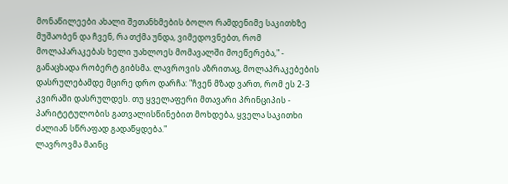მონაწილეები ახალი შეთანხმების ბოლო რამდენიმე საკითხზე მუშაობენ და ჩვენ, რა თქმა უნდა, ვიმედოვნებთ, რომ მოლაპარაკებას ხელი უახლოეს მომავალში მოეწერება," - განაცხადა რობერტ გიბსმა. ლავროვის აზრითაც, მოლაპრაკებების დასრულებამდე მცირე დრო დარჩა: "ჩვენ მზად ვართ, რომ ეს 2-3 კვირაში დასრულდეს. თუ ყველაფერი მთავარი პრინციპის - პარიტეტულობის გათვალისწინებით მოხდება, ყველა საკითხი ძალიან სწრაფად გადაწყდება."
ლავროვმა მაინც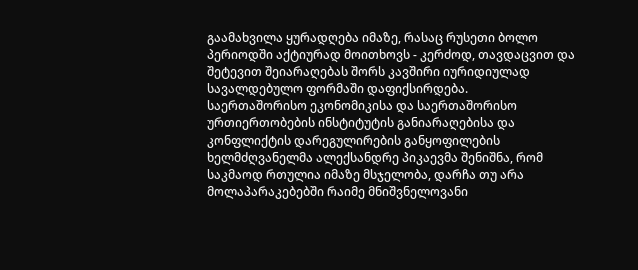გაამახვილა ყურადღება იმაზე, რასაც რუსეთი ბოლო პერიოდში აქტიურად მოითხოვს - კერძოდ, თავდაცვით და შეტევით შეიარაღებას შორს კავშირი იურიდიულად სავალდებულო ფორმაში დაფიქსირდება.
საერთაშორისო ეკონომიკისა და საერთაშორისო ურთიერთობების ინსტიტუტის განიარაღებისა და კონფლიქტის დარეგულირების განყოფილების ხელმძღვანელმა ალექსანდრე პიკაევმა შენიშნა, რომ საკმაოდ რთულია იმაზე მსჯელობა, დარჩა თუ არა მოლაპარაკებებში რაიმე მნიშვნელოვანი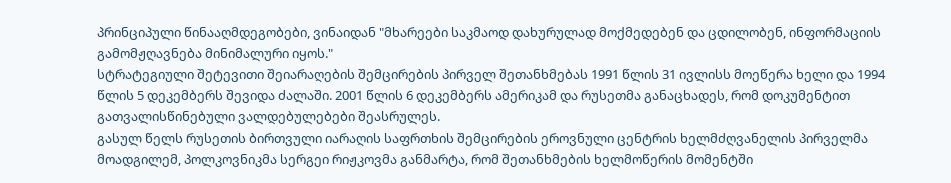პრინციპული წინააღმდეგობები, ვინაიდან "მხარეები საკმაოდ დახურულად მოქმედებენ და ცდილობენ, ინფორმაციის გამომჟღავნება მინიმალური იყოს."
სტრატეგიული შეტევითი შეიარაღების შემცირების პირველ შეთანხმებას 1991 წლის 31 ივლისს მოეწერა ხელი და 1994 წლის 5 დეკემბერს შევიდა ძალაში. 2001 წლის 6 დეკემბერს ამერიკამ და რუსეთმა განაცხადეს, რომ დოკუმენტით გათვალისწინებული ვალდებულებები შეასრულეს.
გასულ წელს რუსეთის ბირთვული იარაღის საფრთხის შემცირების ეროვნული ცენტრის ხელმძღვანელის პირველმა მოადგილემ, პოლკოვნიკმა სერგეი რიჟკოვმა განმარტა, რომ შეთანხმების ხელმოწერის მომენტში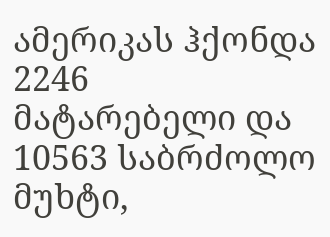ამერიკას ჰქონდა 2246 მატარებელი და 10563 საბრძოლო მუხტი,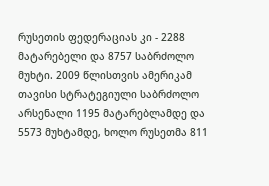რუსეთის ფედერაციას კი - 2288 მატარებელი და 8757 საბრძოლო მუხტი. 2009 წლისთვის ამერიკამ თავისი სტრატეგიული საბრძოლო არსენალი 1195 მატარებლამდე და 5573 მუხტამდე, ხოლო რუსეთმა 811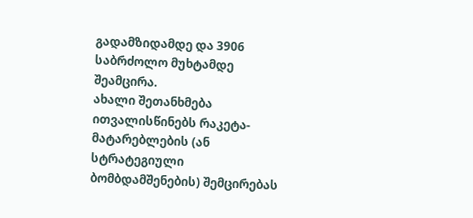გადამზიდამდე და 3906 საბრძოლო მუხტამდე შეამცირა.
ახალი შეთანხმება ითვალისწინებს რაკეტა-მატარებლების (ან სტრატეგიული ბომბდამშენების) შემცირებას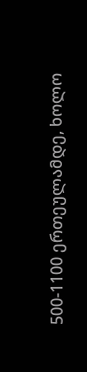500-1100 ერთეულამდე, ხოლო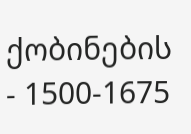ქობინების - 1500-1675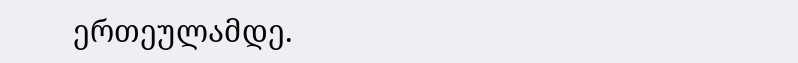ერთეულამდე.